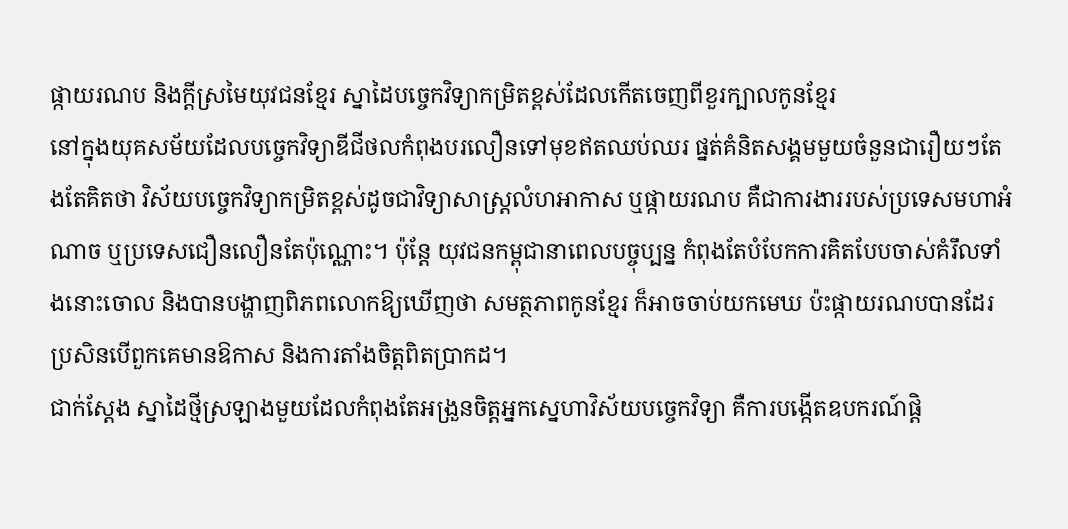ផ្កាយរណប និងក្តីស្រមៃយុវជនខ្មែរ ស្នាដៃបច្ចេកវិទ្យាកម្រិតខ្ពស់ដែលកើតចេញពីខួរក្បាលកូនខ្មែរ
នៅក្នុងយុគសម័យដែលបច្ចេកវិទ្យាឌីជីថលកំពុងបរលឿនទៅមុខឥតឈប់ឈរ ផ្នត់គំនិតសង្គមមួយចំនួនជារឿយៗតែងតែគិតថា វិស័យបច្ចេកវិទ្យាកម្រិតខ្ពស់ដូចជាវិទ្យាសាស្ត្រលំហអាកាស ឬផ្កាយរណប គឺជាការងាររបស់ប្រទេសមហាអំណាច ឬប្រទេសជឿនលឿនតែប៉ុណ្ណោះ។ ប៉ុន្តែ យុវជនកម្ពុជានាពេលបច្ចុប្បន្ន កំពុងតែបំបែកការគិតបែបចាស់គំរឹលទាំងនោះចោល និងបានបង្ហាញពិភពលោកឱ្យឃើញថា សមត្ថភាពកូនខ្មែរ ក៏អាចចាប់យកមេឃ ប៉ះផ្កាយរណបបានដែរ ប្រសិនបើពួកគេមានឱកាស និងការតាំងចិត្តពិតប្រាកដ។
ជាក់ស្តែង ស្នាដៃថ្មីស្រឡាងមួយដែលកំពុងតែអង្រួនចិត្តអ្នកស្នេហាវិស័យបច្ចេកវិទ្យា គឺការបង្កើតឧបករណ៍ផ្ដិ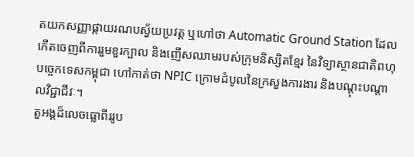តយកសញ្ញាផ្កាយរណបស្វ័យប្រវត្ត ឬហៅថា Automatic Ground Station ដែលកើតចេញពីការរួមខួរក្បាល និងញើសឈាមរបស់ក្រុមនិស្សិតខ្មែរ នៃវិទ្យាស្ថានជាតិពហុបច្ចេកទេសកម្ពុជា ហៅកាត់ថា NPIC ក្រោមដំបូលនៃក្រសួងការងារ និងបណ្ដុះបណ្ដាលវិជ្ជាជីវៈ។
តួអង្គដ៏លេចធ្លោពីររូប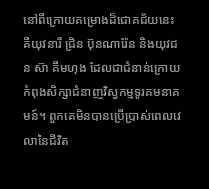នៅពីក្រោយគម្រោងដ៏ជោគជ័យនេះ គឺយុវនារី ជ្រិន ប៊ុនណារ៉ែន និងយុវជន ស៊ា គឹមហុង ដែលជាជំនាន់ក្រោយកំពុងសិក្សាជំនាញវិស្វកម្មទូរគមនាគមន៍។ ពួកគេមិនបានប្រើប្រាស់ពេលវេលានៃជីវិត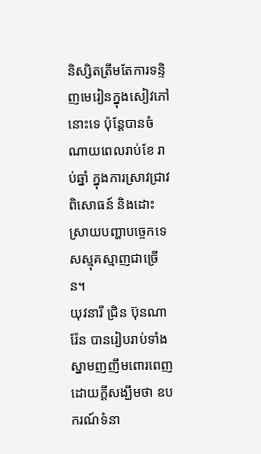និស្សិតត្រឹមតែការទន្ទិញមេរៀនក្នុងសៀវភៅនោះទេ ប៉ុន្តែបានចំណាយពេលរាប់ខែ រាប់ឆ្នាំ ក្នុងការស្រាវជ្រាវ ពិសោធន៍ និងដោះស្រាយបញ្ហាបច្ចេកទេសស្មុគស្មាញជាច្រើន។
យុវនារី ជ្រិន ប៊ុនណារ៉ែន បានរៀបរាប់ទាំងស្នាមញញឹមពោរពេញដោយក្តីសង្ឃឹមថា ឧបករណ៍ទំនា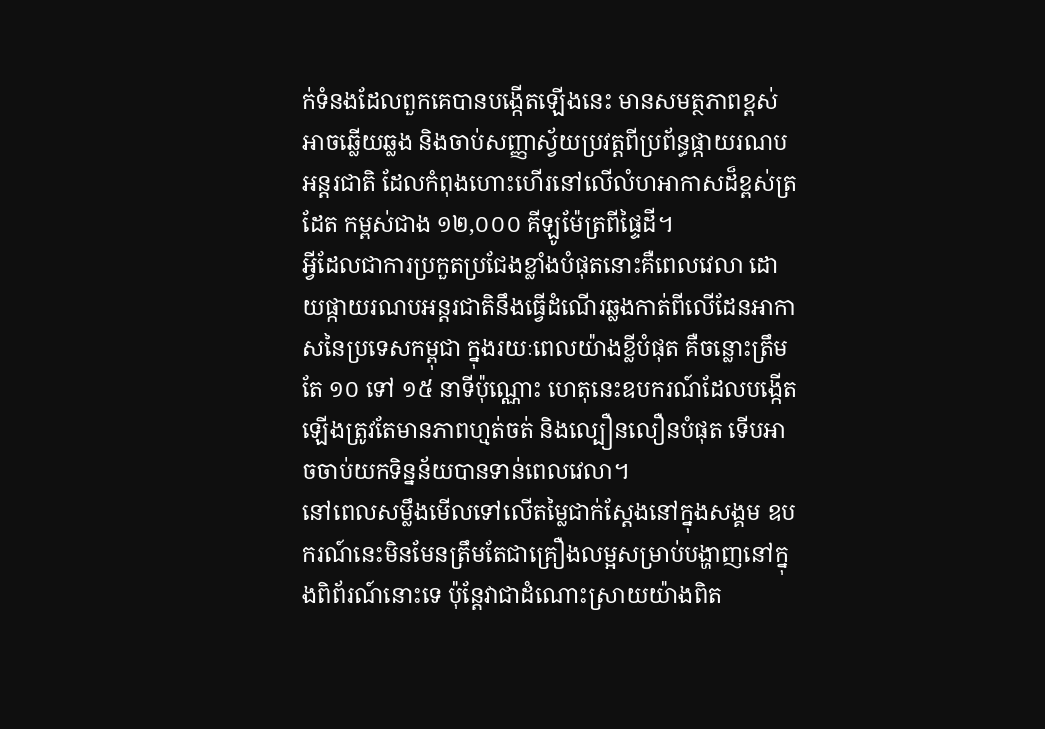ក់ទំនងដែលពួកគេបានបង្កើតឡើងនេះ មានសមត្ថភាពខ្ពស់អាចឆ្លើយឆ្លង និងចាប់សញ្ញាស្វ័យប្រវត្តពីប្រព័ន្ធផ្កាយរណបអន្តរជាតិ ដែលកំពុងហោះហើរនៅលើលំហអាកាសដ៏ខ្ពស់ត្រដែត កម្ពស់ជាង ១២,០០០ គីឡូម៉ែត្រពីផ្ទៃដី។
អ្វីដែលជាការប្រកួតប្រជែងខ្លាំងបំផុតនោះគឺពេលវេលា ដោយផ្កាយរណបអន្តរជាតិនឹងធ្វើដំណើរឆ្លងកាត់ពីលើដែនអាកាសនៃប្រទេសកម្ពុជា ក្នុងរយៈពេលយ៉ាងខ្លីបំផុត គឺចន្លោះត្រឹមតែ ១០ ទៅ ១៥ នាទីប៉ុណ្ណោះ ហេតុនេះឧបករណ៍ដែលបង្កើតឡើងត្រូវតែមានភាពហ្មត់ចត់ និងល្បឿនលឿនបំផុត ទើបអាចចាប់យកទិន្នន័យបានទាន់ពេលវេលា។
នៅពេលសម្លឹងមើលទៅលើតម្លៃជាក់ស្តែងនៅក្នុងសង្គម ឧបករណ៍នេះមិនមែនត្រឹមតែជាគ្រឿងលម្អសម្រាប់បង្ហាញនៅក្នុងពិព័រណ៍នោះទេ ប៉ុន្តែវាជាដំណោះស្រាយយ៉ាងពិត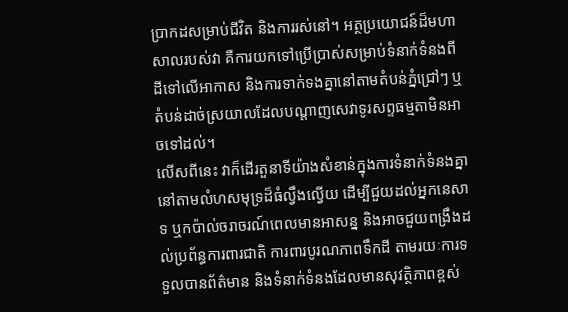ប្រាកដសម្រាប់ជីវិត និងការរស់នៅ។ អត្ថប្រយោជន៍ដ៏មហាសាលរបស់វា គឺការយកទៅប្រើប្រាស់សម្រាប់ទំនាក់ទំនងពីដីទៅលើអាកាស និងការទាក់ទងគ្នានៅតាមតំបន់ភ្នំជ្រៅៗ ឬតំបន់ដាច់ស្រយាលដែលបណ្តាញសេវាទូរសព្ទធម្មតាមិនអាចទៅដល់។
លើសពីនេះ វាក៏ដើរតួនាទីយ៉ាងសំខាន់ក្នុងការទំនាក់ទំនងគ្នានៅតាមលំហសមុទ្រដ៏ធំល្វឹងល្វើយ ដើម្បីជួយដល់អ្នកនេសាទ ឬកប៉ាល់ចរាចរណ៍ពេលមានអាសន្ន និងអាចជួយពង្រឹងដល់ប្រព័ន្ធការពារជាតិ ការពារបូរណភាពទឹកដី តាមរយៈការទទួលបានព័ត៌មាន និងទំនាក់ទំនងដែលមានសុវត្ថិភាពខ្ពស់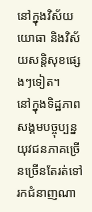នៅក្នុងវិស័យយោធា និងវិស័យសន្តិសុខផ្សេងៗទៀត។
នៅក្នុងទិដ្ឋភាពសង្គមបច្ចុប្បន្ន យុវជនភាគច្រើនច្រើនតែរត់ទៅរកជំនាញណា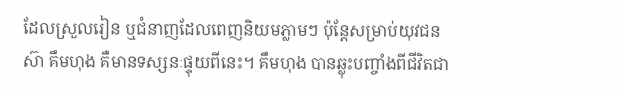ដែលស្រួលរៀន ឬជំនាញដែលពេញនិយមភ្លាមៗ ប៉ុន្តែសម្រាប់យុវជន ស៊ា គឹមហុង គឺមានទស្សនៈផ្ទុយពីនេះ។ គឹមហុង បានឆ្លុះបញ្ចាំងពីជីវិតជា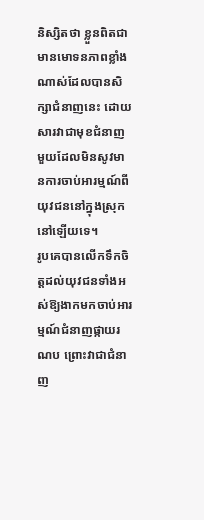និស្សិតថា ខ្លួនពិតជាមានមោទនភាពខ្លាំងណាស់ដែលបានសិក្សាជំនាញនេះ ដោយសារវាជាមុខជំនាញមួយដែលមិនសូវមានការចាប់អារម្មណ៍ពីយុវជននៅក្នុងស្រុកនៅឡើយទេ។
រូបគេបានលើកទឹកចិត្តដល់យុវជនទាំងអស់ឱ្យងាកមកចាប់អារម្មណ៍ជំនាញផ្កាយរណប ព្រោះវាជាជំនាញ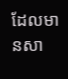ដែលមានសា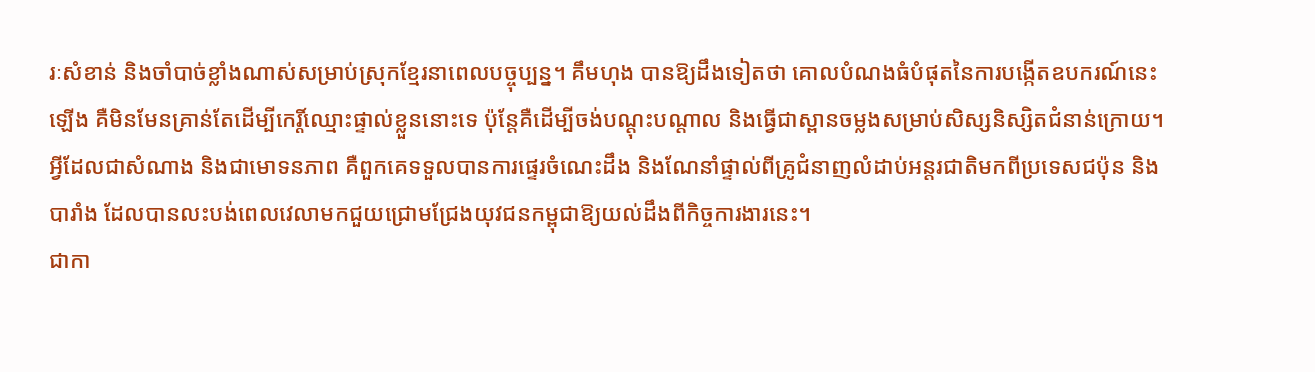រៈសំខាន់ និងចាំបាច់ខ្លាំងណាស់សម្រាប់ស្រុកខ្មែរនាពេលបច្ចុប្បន្ន។ គឹមហុង បានឱ្យដឹងទៀតថា គោលបំណងធំបំផុតនៃការបង្កើតឧបករណ៍នេះឡើង គឺមិនមែនគ្រាន់តែដើម្បីកេរ្តិ៍ឈ្មោះផ្ទាល់ខ្លួននោះទេ ប៉ុន្តែគឺដើម្បីចង់បណ្ដុះបណ្ដាល និងធ្វើជាស្ពានចម្លងសម្រាប់សិស្សនិស្សិតជំនាន់ក្រោយ។
អ្វីដែលជាសំណាង និងជាមោទនភាព គឺពួកគេទទួលបានការផ្ទេរចំណេះដឹង និងណែនាំផ្ទាល់ពីគ្រូជំនាញលំដាប់អន្តរជាតិមកពីប្រទេសជប៉ុន និងបារាំង ដែលបានលះបង់ពេលវេលាមកជួយជ្រោមជ្រែងយុវជនកម្ពុជាឱ្យយល់ដឹងពីកិច្ចការងារនេះ។
ជាកា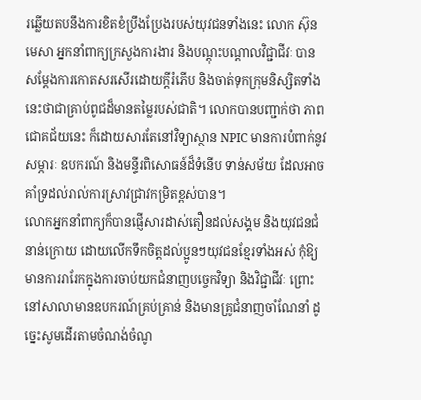រឆ្លើយតបនឹងការខិតខំប្រឹងប្រែងរបស់យុវជនទាំងនេះ លោក ស៊ុន មេសា អ្នកនាំពាក្យក្រសួងការងារ និងបណ្ដុះបណ្ដាលវិជ្ជាជីវៈ បានសម្តែងការកោតសរសើរដោយក្តីរំភើប និងចាត់ទុកក្រុមនិស្សិតទាំងនេះថាជាគ្រាប់ពូជដ៏មានតម្លៃរបស់ជាតិ។ លោកបានបញ្ជាក់ថា ភាពជោគជ័យនេះ ក៏ដោយសារតែនៅវិទ្យាស្ថាន NPIC មានការបំពាក់នូវសម្ភារៈ ឧបករណ៍ និងមន្ទីរពិសោធន៍ដ៏ទំនើប ទាន់សម័យ ដែលអាចគាំទ្រដល់រាល់ការស្រាវជ្រាវកម្រិតខ្ពស់បាន។
លោកអ្នកនាំពាក្យក៏បានផ្ញើសារដាស់តឿនដល់សង្គម និងយុវជនជំនាន់ក្រោយ ដោយលើកទឹកចិត្តដល់ប្អូនៗយុវជនខ្មែរទាំងអស់ កុំឱ្យមានការរារែកក្នុងការចាប់យកជំនាញបច្ចេកវិទ្យា និងវិជ្ជាជីវៈ ព្រោះនៅសាលាមានឧបករណ៍គ្រប់គ្រាន់ និងមានគ្រូជំនាញចាំណែនាំ ដូច្នេះសូមដើរតាមចំណង់ចំណូ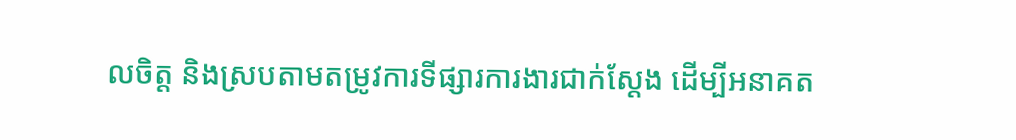លចិត្ត និងស្របតាមតម្រូវការទីផ្សារការងារជាក់ស្តែង ដើម្បីអនាគត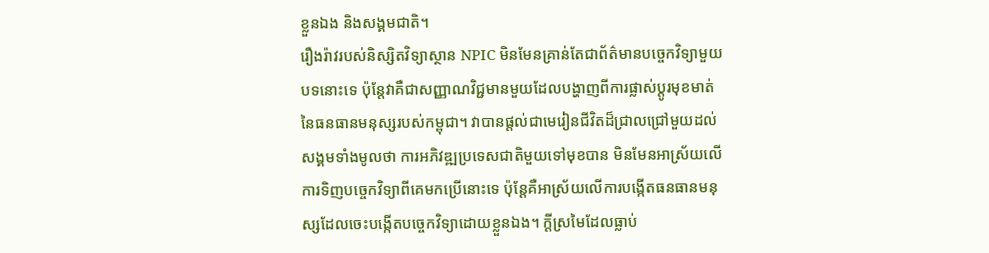ខ្លួនឯង និងសង្គមជាតិ។
រឿងរ៉ាវរបស់និស្សិតវិទ្យាស្ថាន NPIC មិនមែនគ្រាន់តែជាព័ត៌មានបច្ចេកវិទ្យាមួយបទនោះទេ ប៉ុន្តែវាគឺជាសញ្ញាណវិជ្ជមានមួយដែលបង្ហាញពីការផ្លាស់ប្តូរមុខមាត់នៃធនធានមនុស្សរបស់កម្ពុជា។ វាបានផ្តល់ជាមេរៀនជីវិតដ៏ជ្រាលជ្រៅមួយដល់សង្គមទាំងមូលថា ការអភិវឌ្ឍប្រទេសជាតិមួយទៅមុខបាន មិនមែនអាស្រ័យលើការទិញបច្ចេកវិទ្យាពីគេមកប្រើនោះទេ ប៉ុន្តែគឺអាស្រ័យលើការបង្កើតធនធានមនុស្សដែលចេះបង្កើតបច្ចេកវិទ្យាដោយខ្លួនឯង។ ក្តីស្រមៃដែលធ្លាប់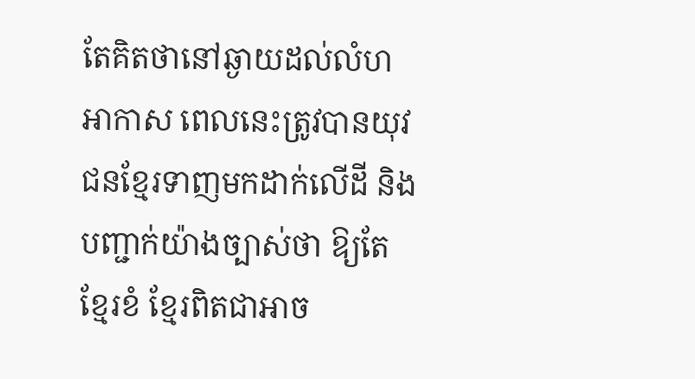តែគិតថានៅឆ្ងាយដល់លំហអាកាស ពេលនេះត្រូវបានយុវជនខ្មែរទាញមកដាក់លើដី និងបញ្ជាក់យ៉ាងច្បាស់ថា ឱ្យតែខ្មែរខំ ខ្មែរពិតជាអាច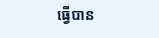ធ្វើបាន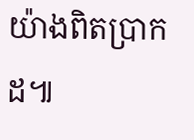យ៉ាងពិតប្រាកដ៕